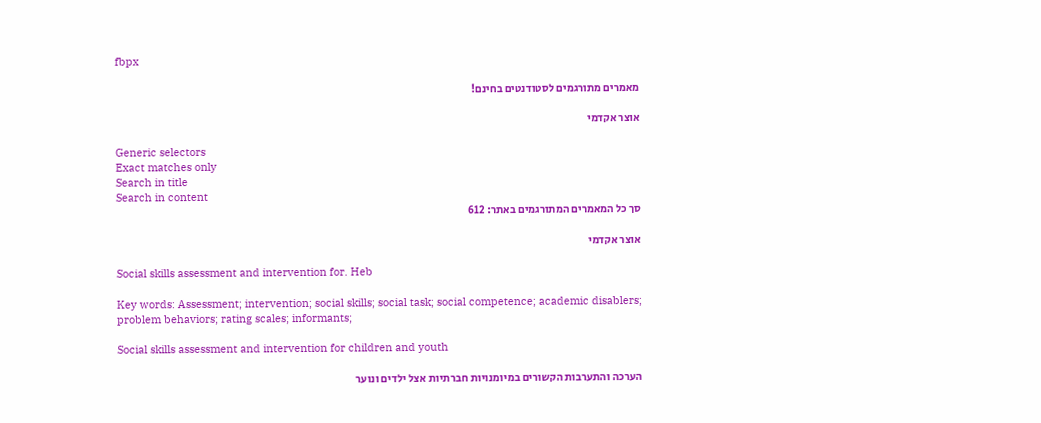fbpx

מאמרים מתורגמים לסטודנטים בחינם!

אוצר אקדמי

Generic selectors
Exact matches only
Search in title
Search in content
סך כל המאמרים המתורגמים באתר: 612

אוצר אקדמי

Social skills assessment and intervention for. Heb

Key words: Assessment; intervention; social skills; social task; social competence; academic disablers; problem behaviors; rating scales; informants;

Social skills assessment and intervention for children and youth

הערכה והתערבות הקשורים במיומנויות חברתיות אצל ילדים ונוער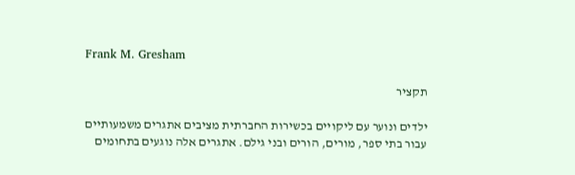Frank M. Gresham

תקציר

ילדים ונוער עם ליקויים בכשירות החברתית מציבים אתגרים משמעותיים עבור בתי ספר, מורים, הורים ובני גילם. אתגרים אלה נוגעים בתחומים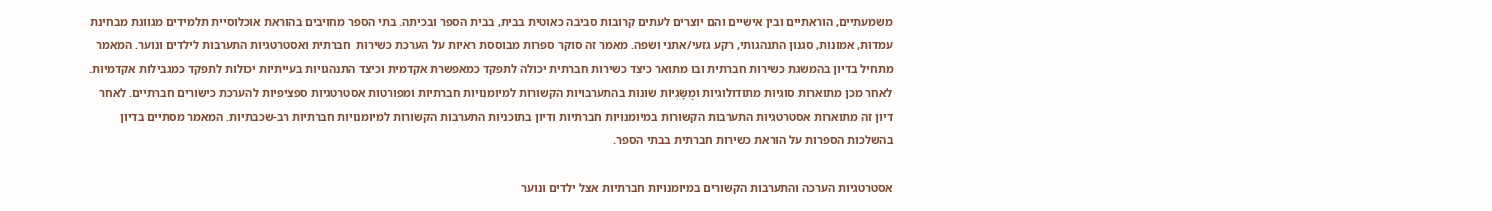משמעתיים, הוראתיים ובין אישיים והם יוצרים לעתים קרובות סביבה כאוטית בבית, בבית הספר ובכיתה. בתי הספר מחויבים בהוראת אוכלוסיית תלמידים מגוונת מבחינת עמדות, אמונות, סגנון התנהגותי, רקע גזעי/אתני ושפה. מאמר זה סוקר ספרות מבוססת ראיות על הערכת כשירות  חברתית ואסטרטגיות התערבות לילדים ונוער. המאמר מתחיל בדיון בהמשגת כשירות חברתית ובו מתואר כיצד כשירות חברתית יכולה לתפקד כמאפשרת אקדמית וכיצד התנהגויות בעייתיות יכולות לתפקד כמגבילות אקדמיות. לאחר מכן מתוארות סוגיות מתודולוגיות ומֻשָּׂגִיּוֹת שונות בהתערבויות הקשורות למיומנויות חברתיות ומפורטות אסטרטגיות ספציפיות להערכת כישורים חברתיים. לאחר דיון זה מתוארות אסטרטגיות התערבות הקשורות במיומנויות חברתיות ודיון בתוכניות התערבות הקשורות למיומנויות חברתיות רב-שכבתיות. המאמר מסתיים בדיון בהשלכות הספרות על הוראת כשירות חברתית בבתי הספר.

אסטרטגיות הערכה והתערבות הקשורים במיומנויות חברתיות אצל ילדים ונוער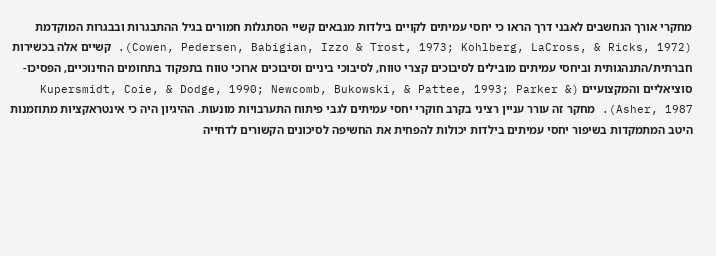מחקרי אורך הנחשבים לאבני דרך הראו כי יחסי עמיתים לקויים בילדות מנבאים קשיי הסתגלות חמורים בגיל ההתבגרות ובבגרות המוקדמת (Cowen, Pedersen, Babigian, Izzo & Trost, 1973; Kohlberg, LaCross, & Ricks, 1972). קשיים אלה בכשירות חברתית/התנהגותית וביחסי עמיתים מובילים לסיבוכים קצרי טווח, לסיבוכי ביניים וסיבוכים ארוכי טווח בתפקוד בתחומים החינוכיים, הפסיכו-סוציאליים והמקצועיים (Kupersmidt, Coie, & Dodge, 1990; Newcomb, Bukowski, & Pattee, 1993; Parker & Asher, 1987). מחקר זה עורר עניין רציני בקרב חוקרי יחסי עמיתים לגבי פיתוח התערבויות מונעות. ההיגיון היה כי אינטראקציות מתוזמנות היטב המתמקדות בשיפור יחסי עמיתים בילדות יכולות להפחית את החשיפה לסיכונים הקשורים לדחייה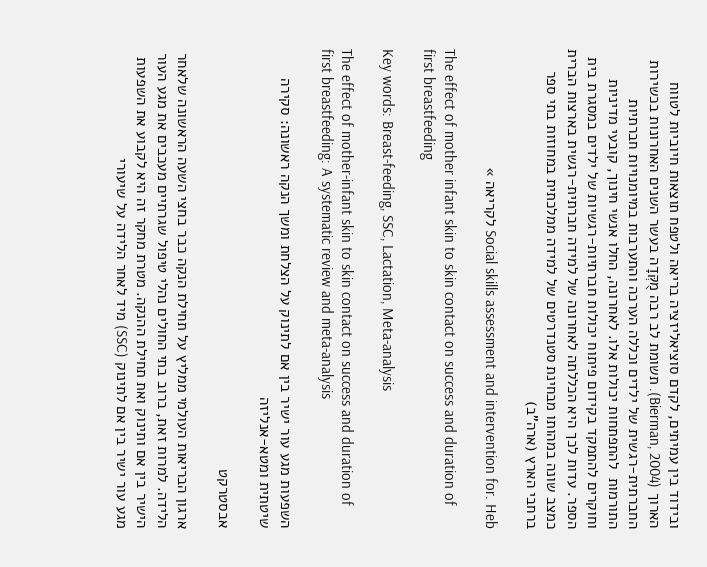ובידוד בין עמיתים, לקדם סוציאליזציה בריאה ולטפח תוצאות חיוביות לטווח הארוך (Bierman, 2004). תשומת לב רבה מֻקְּדָה בעשר השנים האחרונות בכשירות החברתית-רגשית של ילדים וכללה הערכה והתערבות במיומנויות חברתיות התורמות  להתפתחות יכולות אלו. לאחרונה, החלו אנשי חינוך, קובעי מדיניות וחוקרים להתמקד בקידום פיתוח יכולות חברתיות-רגשיות של ילדים במסגרת בית הספר. עדות לכך היא הכללתה לאחרונה של למידה חברתית-רגשית בארצות הברית כמצב שונה במהותו מבחינת סטנדרטים של למידה ממלכתית במחוזות בתי ספר ברחבי הארץ (ארה"ב)

Social skills assessment and intervention for. Heb לקריאה »

The effect of mother infant skin to skin contact on success and duration of first breastfeeding

Key words: Breast-feeding, SSC, Lactation, Meta-analysis

The effect of mother-infant skin to skin contact on success and duration of first breastfeeding: A systematic review and meta-analysis

השפעות מגע עור ישיר בין אם לתינוק על הצלחת ומשך הנקה ראשונה: סקירה שיטתית ומטא-אנליזה

אבסטרקט

ארגון הבריאות העולמי ממליץ על תחילת הנקה כבר בחצי השעה הראשונה שלאחר הלידה. למרות זאת, ברוב בתי החולים נהלי טיפול שגרתיים מעכבים את מגע העור הישיר בין אם ותינוק ואת תחילת ההנקה. מטרת מחקר זה היא לקבוע את השפעות מגע עור ישיר בין אם לתינוק (SSC) מיד לאחר הלידה על שיעורי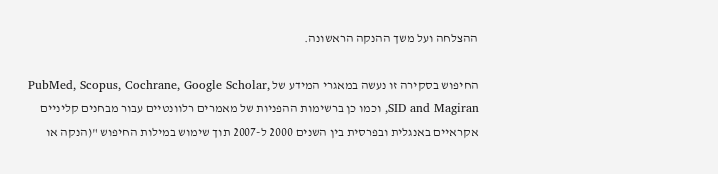ההצלחה ועל משך ההנקה הראשונה.

החיפוש בסקירה זו נעשה במאגרי המידע של PubMed, Scopus, Cochrane, Google Scholar, SID and Magiran, וכמו כן ברשימות ההפניות של מאמרים רלוונטיים עבור מבחנים קליניים אקראיים באנגלית ובפרסית בין השנים 2000 ל-2007 תוך שימוש במילות החיפוש "(הנקה או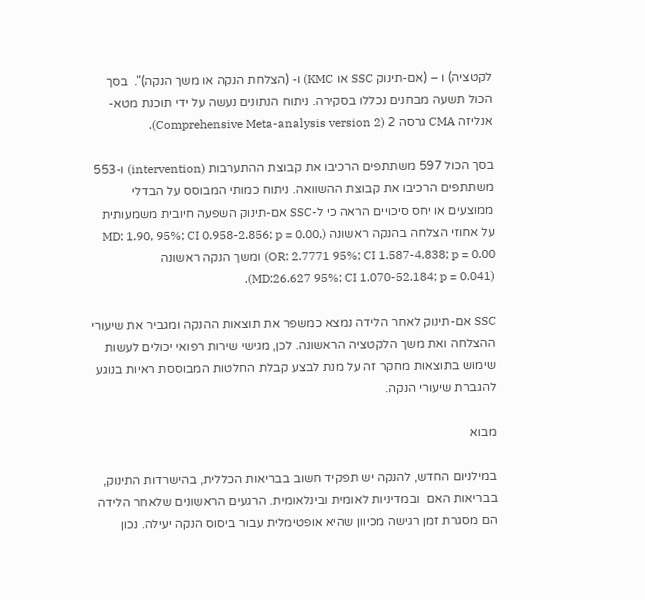לקטציה) ו – (אם-תינוק SSC או KMC) ו- (הצלחת הנקה או משך הנקה)".  בסך הכול תשעה מבחנים נכללו בסקירה. ניתוח הנתונים נעשה על ידי תוכנת מטא-אנליזה CMA גרסה 2 (Comprehensive Meta-analysis version 2).

בסך הכול 597 משתתפים הרכיבו את קבוצת ההתערבות (intervention) ו-553 משתתפים הרכיבו את קבוצת ההשוואה. ניתוח כמותי המבוסס על הבדלי ממוצעים או יחס סיכויים הראה כי ל-SSC אם-תינוק השפעה חיובית משמעותית על אחוזי הצלחה בהנקה ראשונה (MD: 1.90, 95%; CI 0.958-2.856; p = 0.00, OR: 2.7771 95%; CI 1.587-4.838; p = 0.00) ומשך הנקה ראשונה (MD:26.627 95%; CI 1.070-52.184; p = 0.041).

SSC אם-תינוק לאחר הלידה נמצא כמשפר את תוצאות ההנקה ומגביר את שיעורי ההצלחה ואת משך הלקטציה הראשונה. לכן, מגישי שירות רפואי יכולים לעשות שימוש בתוצאות מחקר זה על מנת לבצע קבלת החלטות המבוססת ראיות בנוגע להגברת שיעורי הנקה.

מבוא

במילניום החדש, להנקה יש תפקיד חשוב בבריאות הכללית, בהישרדות התינוק, בבריאות האם  ובמדיניות לאומית ובינלאומית. הרגעים הראשונים שלאחר הלידה הם מסגרת זמן רגישה מכיוון שהיא אופטימלית עבור ביסוס הנקה יעילה. נכון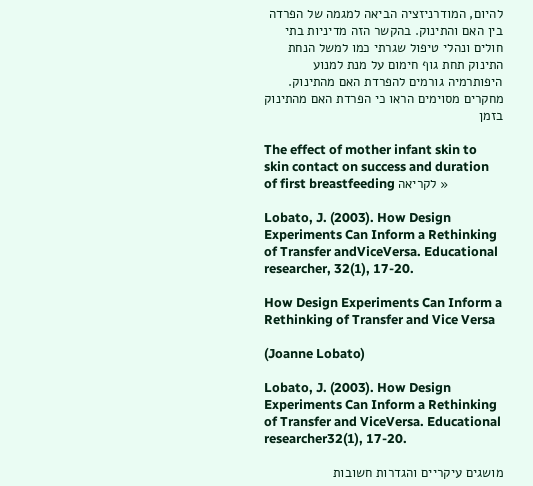להיום, המודרניזציה הביאה למגמה של הפרדה בין האם והתינוק. בהקשר הזה מדיניות בתי חולים ונהלי טיפול שגרתי כמו למשל הנחת התינוק תחת גוף חימום על מנת למנוע היפותרמיה גורמים להפרדת האם מהתינוק. מחקרים מסוימים הראו כי הפרדת האם מהתינוק בזמן

The effect of mother infant skin to skin contact on success and duration of first breastfeeding לקריאה »

Lobato, J. (2003). How Design Experiments Can Inform a Rethinking of Transfer andViceVersa. Educational researcher, 32(1), 17-20.

How Design Experiments Can Inform a Rethinking of Transfer and Vice Versa

(Joanne Lobato)

Lobato, J. (2003). How Design Experiments Can Inform a Rethinking of Transfer and ViceVersa. Educational researcher32(1), 17-20.

מושגים עיקריים והגדרות חשובות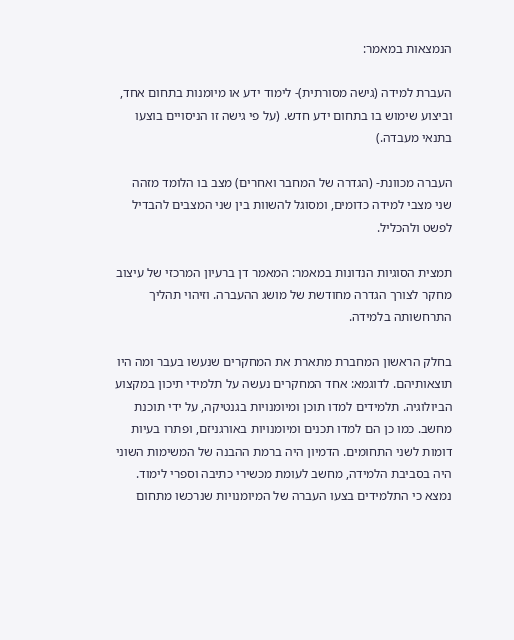הנמצאות במאמר:

העברת למידה (גישה מסורתית)- לימוד ידע או מיומנות בתחום אחד, וביצוע שימוש בו בתחום ידע חדש. (על פי גישה זו הניסויים בוצעו בתנאי מעבדה.)

העברה מכוונת- (הגדרה של המחבר ואחרים) מצב בו הלומד מזהה שני מצבי למידה כדומים, ומסוגל להשוות בין שני המצבים להבדיל לפשט ולהכליל.

תמצית הסוגיות הנדונות במאמר: המאמר דן ברעיון המרכזי של עיצוב מחקר לצורך הגדרה מחודשת של מושג ההעברה. וזיהוי תהליך התרחשותה בלמידה.

בחלק הראשון המחברת מתארת את המחקרים שנעשו בעבר ומה היו תוצאותיהם. לדוגמא: אחד המחקרים נעשה על תלמידי תיכון במקצוע הביולוגיה. תלמידים למדו תוכן ומיומנויות בגנטיקה, על ידי תוכנת מחשב. כמו כן הם למדו תכנים ומיומנויות באורגניזם, ופתרו בעיות דומות לשני התחומים. הדמיון היה ברמת ההבנה של המשימות השוני היה בסביבת הלמידה, מחשב לעומת מכשירי כתיבה וספרי לימוד. נמצא כי התלמידים בצעו העברה של המיומנויות שנרכשו מתחום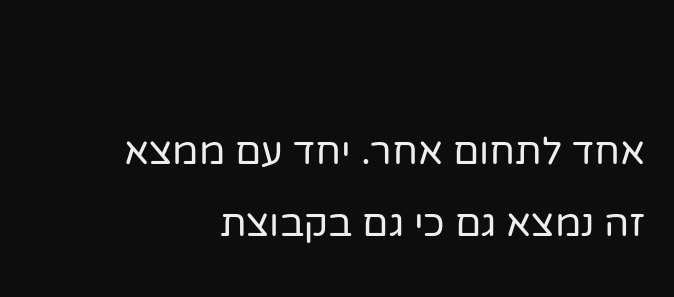אחד לתחום אחר. יחד עם ממצא זה נמצא גם כי גם בקבוצת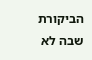הביקורת שבה לא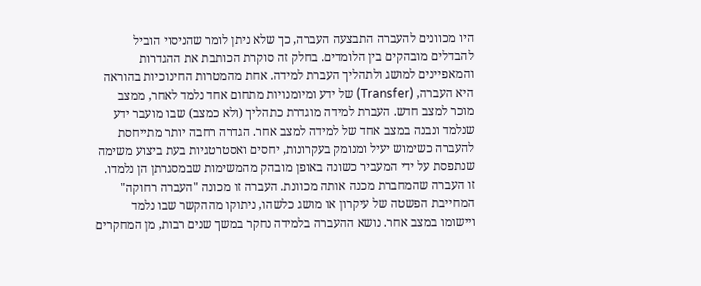היו מכוונים להעברה התבצעה העברה, כך שלא ניתן לומר שהניסוי הוביל להבדלים מובהקים בין הלומדים. בחלק זה סוקרת הכותבת את ההגדרות והמאפיינים למושג ולתהליך העברת למידה. אחת מהמטרות החינוכיות בהוראה היא העברה, (Transfer) של ידע ומיומנויות מתחום אחד נלמד לאחר, ממצב מוכר למצב חדש. העברת למידה מוגדרת כתהליך (ולא כמצב) שבו מועבר ידע שנלמד ונבנה במצב אחד של למידה למצב אחר. הגדרה רחבה יותר מתייחסת להעברה כשימוש יעיל ומנומק בעקרונות, יחסים ואסטרטגיות בעת ביצוע משימה שנתפסת על ידי המעביר כשונה באופן מובהק מהמשימות שבמסגרתן הן נלמדו. זו העברה שהמחברת מכנה אותה מכוונת. העברה זו מכונה "העברה רחוקה" המחייבת הפשטה של עיקרון או מושג כלשהו, ניתוקו מההקשר שבו נלמד ויישומו במצב אחר. נושא ההעברה בלמידה נחקר במשך שנים רבות, מן המחקרים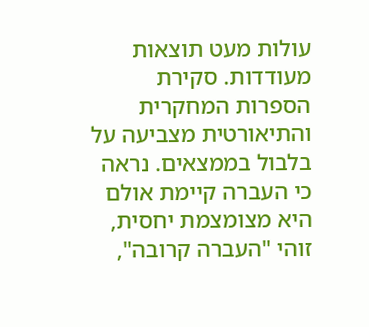עולות מעט תוצאות מעודדות. סקירת הספרות המחקרית והתיאורטית מצביעה על בלבול בממצאים. נראה כי העברה קיימת אולם היא מצומצמת יחסית, זוהי "העברה קרובה",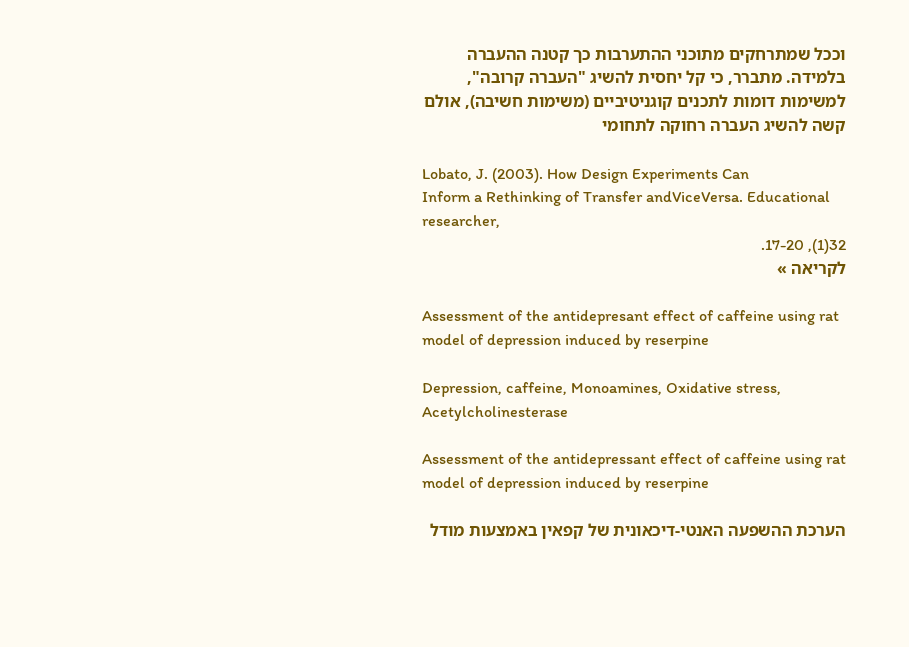וככל שמתרחקים מתוכני ההתערבות כך קטנה ההעברה בלמידה. מתברר, כי קל יחסית להשיג "העברה קרובה", למשימות דומות לתכנים קוגניטיביים (משימות חשיבה), אולם קשה להשיג העברה רחוקה לתחומי

Lobato, J. (2003). How Design Experiments Can
Inform a Rethinking of Transfer andViceVersa. Educational researcher,
32(1), 17-20.
לקריאה »

Assessment of the antidepresant effect of caffeine using rat model of depression induced by reserpine

Depression, caffeine, Monoamines, Oxidative stress, Acetylcholinesterase

Assessment of the antidepressant effect of caffeine using rat model of depression induced by reserpine

הערכת ההשפעה האנטי-דיכאונית של קפאין באמצעות מודל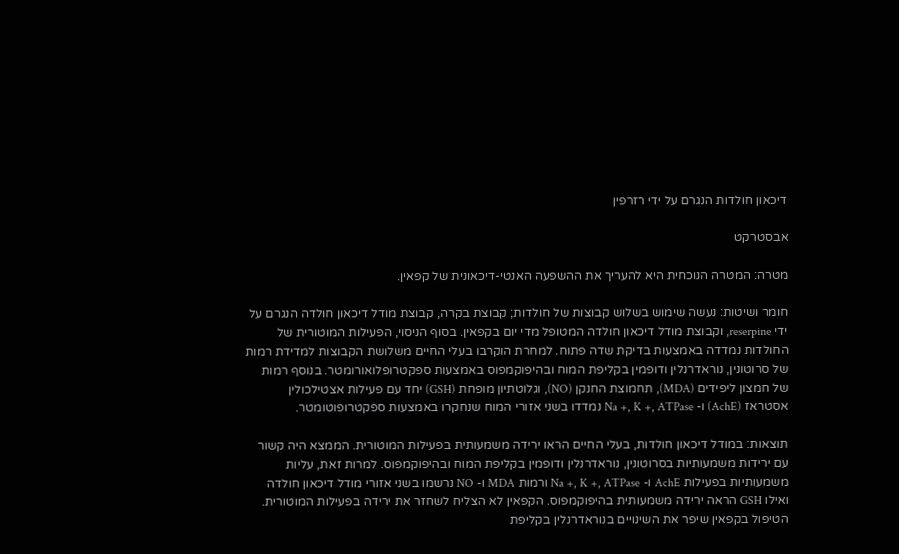דיכאון חולדות הנגרם על ידי רזרפין

אבסטרקט

מטרה: המטרה הנוכחית היא להעריך את ההשפעה האנטי-דיכאונית של קפאין.

חומר ושיטות: נעשה שימוש בשלוש קבוצות של חולדות; קבוצת בקרה, קבוצת מודל דיכאון חולדה הנגרם על ידי reserpine, וקבוצת מודל דיכאון חולדה המטופל מדי יום בקפאין. בסוף הניסוי, הפעילות המוטורית של החולדות נמדדה באמצעות בדיקת שדה פתוח. למחרת הוקרבו בעלי החיים משלושת הקבוצות למדידת רמות של סרוטונין, נוראדרנלין ודופמין בקליפת המוח ובהיפוקמפוס באמצעות ספקטרופלואורומטר. בנוסף רמות של חמצון ליפידים (MDA), תחמוצת החנקן (NO), וגלוטתיון מופחת (GSH) יחד עם פעילות אצטילכולין אסטראז (AchE) ו- Na +, K +, ATPase נמדדו בשני אזורי המוח שנחקרו באמצעות ספקטרופוטומטר.

תוצאות: במודל דיכאון חולדות, בעלי החיים הראו ירידה משמעותית בפעילות המוטורית. הממצא היה קשור עם ירידות משמעותיות בסרוטונין, נוראדרנלין ודופמין בקליפת המוח ובהיפוקמפוס. למרות זאת, עליות משמעותיות בפעילות AchE ו- Na +, K +, ATPase ורמות MDA ו- NO נרשמו בשני אזורי מודל דיכאון חולדה ואילו GSH הראה ירידה משמעותית בהיפוקמפוס. הקפאין לא הצליח לשחזר את ירידה בפעילות המוטורית. הטיפול בקפאין שיפר את השינויים בנוראדרנלין בקליפת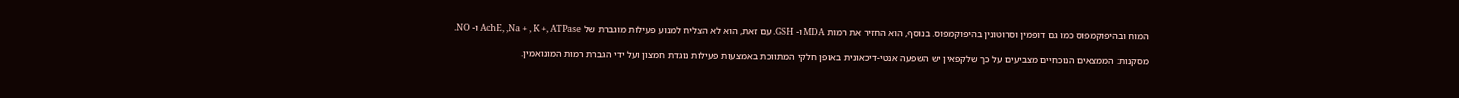המוח ובהיפוקמפוס כמו גם דופמין וסרוטונין בהיפוקמפוס. בנוסף, הוא החזיר את רמות MDA ו- GSH. עם זאת, הוא לא הצליח למנוע פעילות מוגברת של AchE, ,Na + , K +, ATPase ו- NO.

מסקנות: הממצאים הנוכחיים מצביעים על כך שלקפאין יש השפעה אנטי-דיכאונית באופן חלקי המתווכת באמצעות פעילות נוגדת חמצון ועל ידי הגברת רמות המונואמין.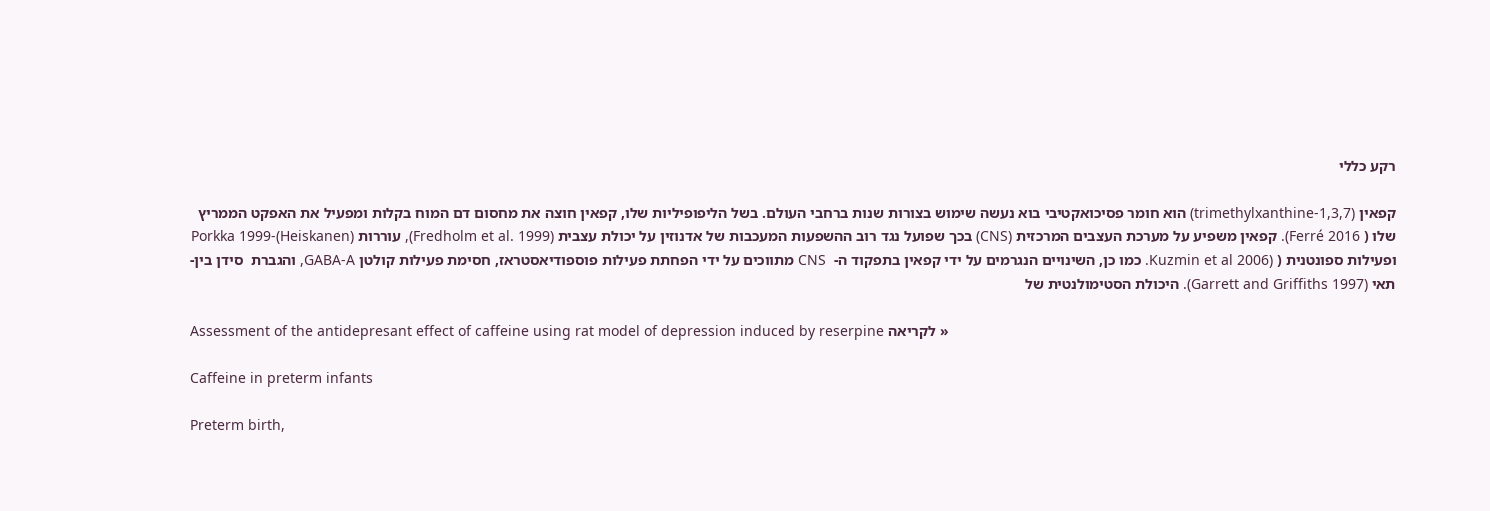רקע כללי

קפאין (1,3,7-trimethylxanthine) הוא חומר פסיכואקטיבי בוא נעשה שימוש בצורות שנות ברחבי העולם. בשל הליפופיליות שלו, קפאין חוצה את מחסום דם המוח בקלות ומפעיל את האפקט הממריץ שלו ( Ferré 2016). קפאין משפיע על מערכת העצבים המרכזית (CNS) בכך שפועל נגד רוב ההשפעות המעכבות של אדנוזין על יכולת עצבית (Fredholm et al. 1999), עוררות (Porkka 1999-(Heiskanen  ופעילות ספונטנית ( (Kuzmin et al 2006. כמו כן, השינויים הנגרמים על ידי קפאין בתפקוד ה-  CNS מתווכים על ידי הפחתת פעילות פוספודיאסטראז, חסימת פעילות קולטן GABA-A, והגברת  סידן בין-תאי (Garrett and Griffiths 1997). היכולת הסטימולנטית של

Assessment of the antidepresant effect of caffeine using rat model of depression induced by reserpine לקריאה »

Caffeine in preterm infants

Preterm birth,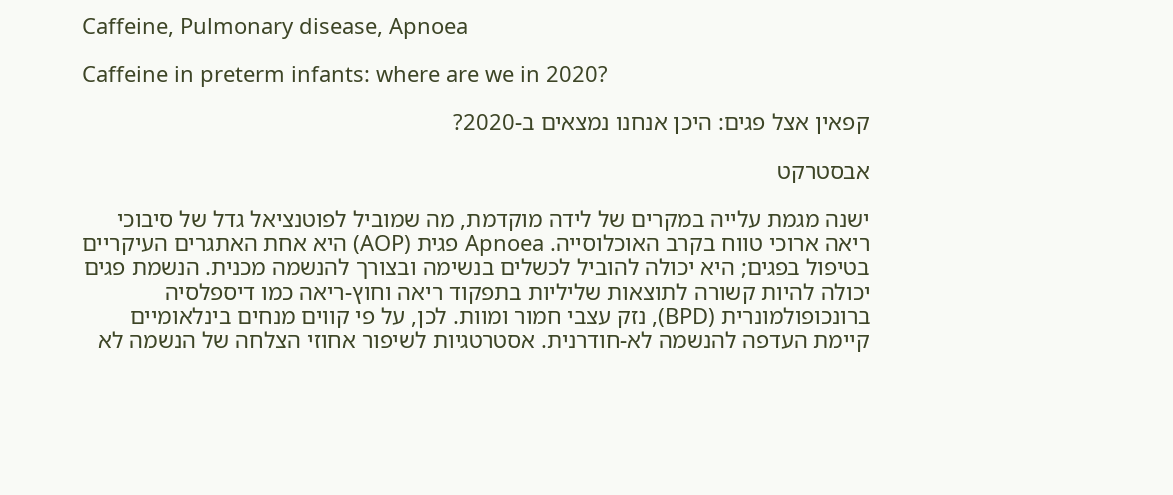Caffeine, Pulmonary disease, Apnoea

Caffeine in preterm infants: where are we in 2020?

קפאין אצל פגים: היכן אנחנו נמצאים ב-2020?

אבסטרקט

ישנה מגמת עלייה במקרים של לידה מוקדמת, מה שמוביל לפוטנציאל גדל של סיבוכי ריאה ארוכי טווח בקרב האוכלוסייה. Apnoea פגית (AOP) היא אחת האתגרים העיקריים בטיפול בפגים; היא יכולה להוביל לכשלים בנשימה ובצורך להנשמה מכנית. הנשמת פגים יכולה להיות קשורה לתוצאות שליליות בתפקוד ריאה וחוץ-ריאה כמו דיספלסיה ברונכופולמונרית (BPD), נזק עצבי חמור ומוות. לכן, על פי קווים מנחים בינלאומיים קיימת העדפה להנשמה לא-חודרנית. אסטרטגיות לשיפור אחוזי הצלחה של הנשמה לא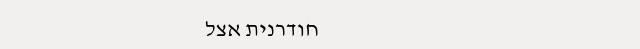חודרנית אצל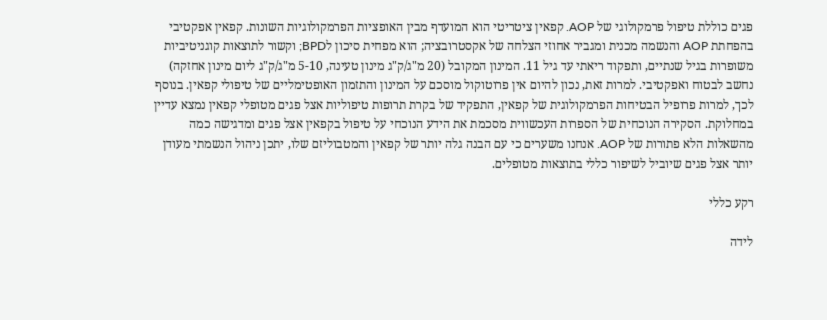פגים כוללת טיפול פרמקולוגי של AOP. קפאין ציטריטי הוא המועדף מבין האופציות הפרמקולוגיות השונות. קפאין אפקטיבי בהפחתת AOP והנשמה מכנית ומגביר אחוזי הצלחה של אקסטרובציה; הוא מפחית סיכון לBPD; וקשור לתוצאות קוגניטיביות משופרות בגיל שנתיים, ותפקוד ריאתי עד גיל 11. המינון המקובל (20 מ"ג/ק"ג מינון טעינה, 5-10 מ"ג/ק"ג ליום מינון אחזקה) נחשב לבטוח ואפקטיבי. למרות זאת, נכון להיום אין פרוטוקול מוסכם על המינון והתזמון האופטימליים של טיפולי קפאין. בנוסף לכך, למרות פרופיל הבטיחות הפרמקולוגית של קפאין, התפקיד של בקרת תרופות טיפוליות אצל פגים מטופלי קפאין נמצא עדיין במחלוקת. הסקירה הנוכחית של הספרות העכשווית מסכמת את הידע הנוכחי על טיפול בקפאין אצל פגים ומדגישה כמה מהשאלות הלא פתורות של AOP. אנחנו משערים כי עם הבנה גלה יותר של קפאין והמטבוליזם שלו, יתכן ניהול הנשמתי מעודן יותר אצל פגים שיוביל לשיפור כללי בתוצאות מטופלים.

רקע כללי

לידה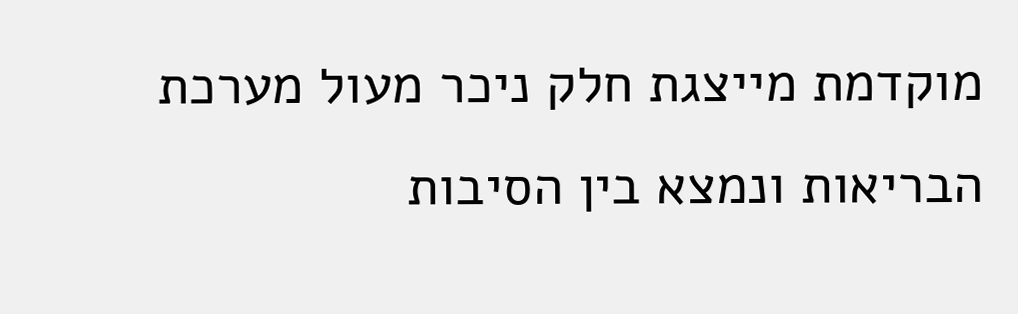מוקדמת מייצגת חלק ניכר מעול מערכת הבריאות ונמצא בין הסיבות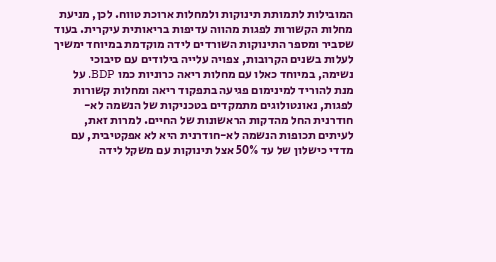המובילות לתמותת תינוקות ולמחלות ארוכת טווח. לכן, מניעת מחלות הקשורות לפגות מהווה עדיפות בריאותית עיקרית. בעוד שסביר ומספר התינוקות השורדים לידה מוקדמת במיוחד ימשיך לעלות בשנים הקרובות, צפויה עלייה בילודים עם סיבוכי נשימה, במיוחד כאלו עם מחלות ריאה כרוניות כמו BDP. על מנת להוריד למינימום פגיעה בתפקוד ריאה ומחלות קשורות לפגות, נאונטולוגים מתמקדים בטכניקות של הנשמה לא-חודרנית החל מהדקות הראשונות של החיים. למרות זאת, לעיתים תכופות הנשמה לא-חודרנית היא לא אפקטיבית, עם מדדי כישלון של עד 50% אצל תינוקות עם משקל לידה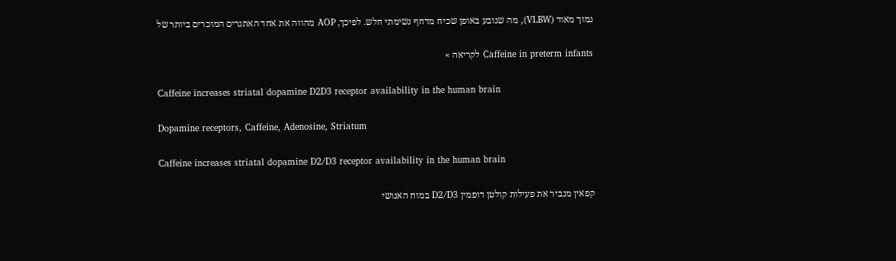נמוך מאוד (VLBW), מה שנובע באופן שכיח מדחף נשימתי חלש. לפיכך, AOP מהווה את אחד האתגרים המוכרים ביותר של

Caffeine in preterm infants לקריאה »

Caffeine increases striatal dopamine D2D3 receptor availability in the human brain

Dopamine receptors, Caffeine, Adenosine, Striatum

Caffeine increases striatal dopamine D2/D3 receptor availability in the human brain

קפאין מגביר את פעילות קולטן דופמין D2/D3 במוח האנושי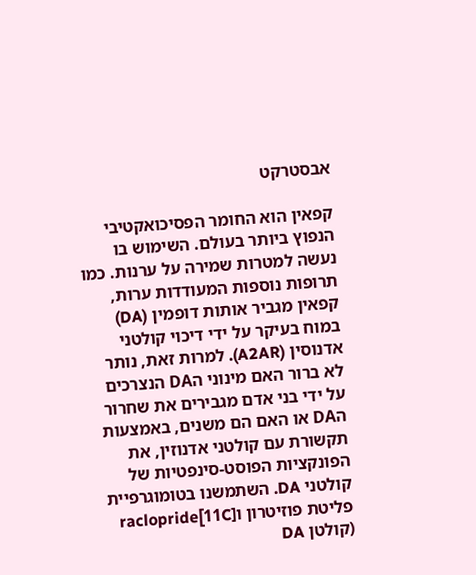אבסטרקט

קפאין הוא החומר הפסיכואקטיבי הנפוץ ביותר בעולם. השימוש בו נעשה למטרות שמירה על ערנות. כמו תרופות נוספות המעודדות ערות, קפאין מגביר אותות דופמין (DA) במוח בעיקר על ידי דיכוי קולטני אדנוסין (A2AR). למרות זאת, נותר לא ברור האם מינוני הDA הנצרכים על ידי בני אדם מגבירים את שחרור הDA או האם הם משנים, באמצעות תקשורת עם קולטני אדנוזין, את הפונקציות הפוסט-סינפטיות של קולטני DA. השתמשנו בטומוגרפיית פליטת פוזיטרון ו[11C]raclopride  (קולטן DA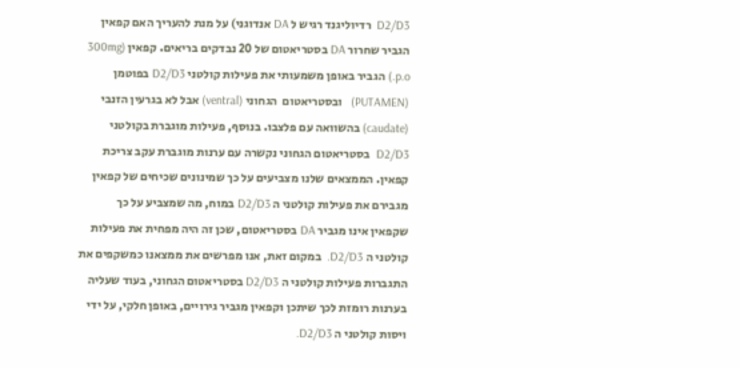D2/D3  רדיוליגנד רגיש ל DA אנדוגני) על מנת להעריך האם קפאין הגביר שחרור DA בסטריאטום של 20 נבדקים בריאים. קפאין (300mg p.o.) הגביר באופן משמעותי את פעילות קולטני D2/D3 בפוטמן (PUTAMEN)   ובסטריאטום  הגחוני (ventral) אבל לא בגרעין הזנבי (caudate) בהשוואה עם פלצבו. בנוסף, פעילות מוגברת בקולטני D2/D3  בסטריאטום הגחוני נקשרה עם ערנות מוגברת עקב צריכת קפאין. הממצאים שלנו מצביעים על כך שמינונים שכיחים של קפאין מגבירם את פעילות קולטני ה D2/D3 במוח, מה שמצביע על כך שקפאין אינו מגביר DA בסטריאטום, שכן זה היה מפחית את פעילות קולטני ה D2/D3.  במקום זאת, אנו מפרשים את ממצאנו כמשקפים את התגברות פעילות קולטני ה D2/D3 בסטריאטום הגחוני, בעוד שעליה בערנות רומזת לכך שיתכן וקפאין מגביר גירויים, באופן חלקי, על ידי ויסות קולטני ה D2/D3.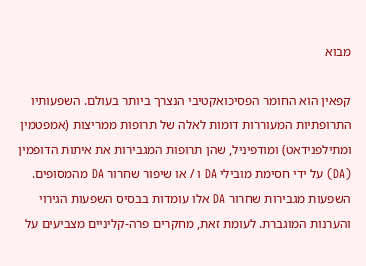מבוא

קפאין הוא החומר הפסיכואקטיבי הנצרך ביותר בעולם. השפעותיו התרופתיות המעוררות דומות לאלה של תרופות ממריצות (אמפטמין ומתילפנידאט) ומודפיניל, שהן תרופות המגבירות את איתות הדופמין (DA) על ידי חסימת מובילי DA ו / או שיפור שחרור DA מהמסופים. השפעות מגבירות שחרור DA אלו עומדות בבסיס השפעות הגירוי והערנות המוגברת. לעומת זאת, מחקרים פרה-קליניים מצביעים על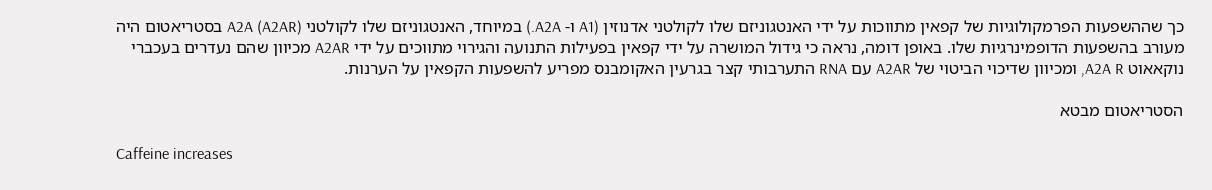כך שההשפעות הפרמקולוגיות של קפאין מתווכות על ידי האנטגוניזם שלו לקולטני אדנוזין (A1 ו- A2A.) במיוחד, האנטגוניזם שלו לקולטני A2A (A2AR) בסטריאטום היה מעורב בהשפעות הדופמינרגיות שלו. באופן דומה, נראה כי גידול המושרה על ידי קפאין בפעילות התנועה והגירוי מתווכים על ידי A2AR מכיוון שהם נעדרים בעכברי נוקאאוט A2A R, ומכיוון שדיכוי הביטוי של A2AR עם RNA התערבותי קצר בגרעין האקומבנס מפריע להשפעות הקפאין על הערנות.

הסטריאטום מבטא

Caffeine increases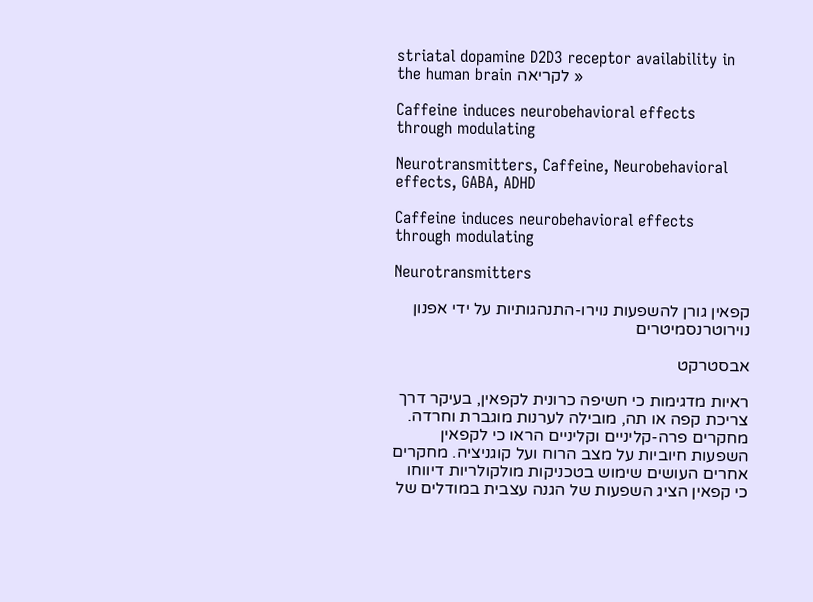striatal dopamine D2D3 receptor availability in the human brain לקריאה »

Caffeine induces neurobehavioral effects through modulating

Neurotransmitters, Caffeine, Neurobehavioral effects, GABA, ADHD

Caffeine induces neurobehavioral effects through modulating

Neurotransmitters

קפאין גורן להשפעות נוירו-התנהגותיות על ידי אפנון נוירוטרנסמיטרים

אבסטרקט

ראיות מדגימות כי חשיפה כרונית לקפאין, בעיקר דרך צריכת קפה או תה, מובילה לערנות מוגברת וחרדה. מחקרים פרה-קליניים וקליניים הראו כי לקפאין השפעות חיוביות על מצב הרוח ועל קוגניציה. מחקרים אחרים העושים שימוש בטכניקות מולקולריות דיווחו כי קפאין הציג השפעות של הגנה עצבית במודלים של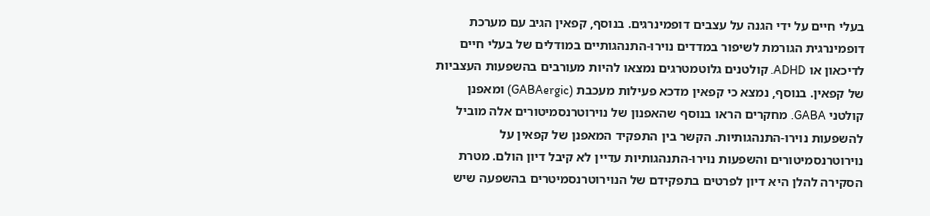בעלי חיים על ידי הגנה על עצבים דופמינרגים. בנוסף, קפאין הגיב עם מערכת דופמינרגית הגורמת לשיפור במדדים נוירו-התנהגותיים במודלים של בעלי חיים לדיכאון או ADHD. קולטנים גלוטמטרגים נמצאו להיות מעורבים בהשפעות העצביות של קפאין. בנוסף, נמצא כי קפאין מדכא פעילות מעכבת (GABAergic) ומאפנן קולטני GABA. מחקרים הראו בנוסף שהאפנון של נוירוטרנסמיטורים אלה מוביל להשפעות נוירו-התנהגותיות. הקשר בין התפקיד המאפנן של קפאין על נוירוטרנסמיטורים והשפעות נוירו-התנהגותיות עדיין לא קיבל דיון הולם. מטרת הסקירה להלן היא דיון לפרטים בתפקידם של הנוירוטרנסמיטרים בהשפעה שיש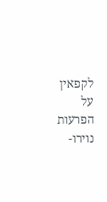לקפאין על הפרעות נוירו-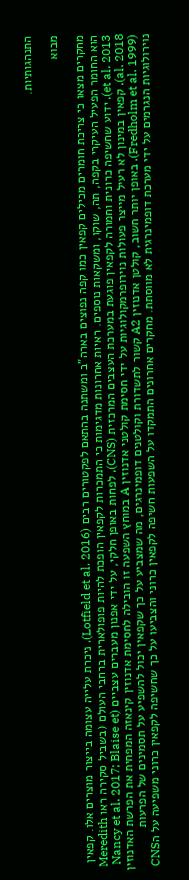התנהגותיות.

מבוא

מחקרים מצאו כי צריכת חומרים מכילים קפאין כמו קפה נפוצים בארה"ב ומשתנה בהתאם לפקטורים רבים (Lotfield et al. 2016). ניכרת עלייה עצומה בייצור מוצרים אלו. קפאין הוא החומר הפעיל העיקרי בקפה, תה, שוקו, ומשקאות נוספים. ראיות אחרונות מדגימות כי התמכרות לקפאין הופכת להיות פופולארית ברחבי העולם (בשביל סקירה ראו Meredith et al. 2013). ידוע שחשיפה כרונית וחמורה לקפאין פוגעת במערכת העצבים המרכזית (CNS), לפחות באופן חלקי, על ידי אפנון מעברים עצביים (Nancy et al. 2017; Blaise et al. 2018). קפאין במינון לא רעיל מייצר פעולות נוירופרמקולוגיות על ידי חסימת קולטני אדנוזין A במוחץ השפעה זו הובילה לחסימת אדנוזין קינאזה המפחית את הפרשת האדנוזין (Fredholm et al. 1999). באופן יותר חשוב, קולטן אדנוזין A2 קשור לתשדורת וקולטנים דופמינרגים, מה שמצביע על כך שקפאין יכול להשפיע על תסמינים של הפרעות נוירולוגיות הנגרמים על ידי מערכת דופמינרגית לא מווסתת. מחקרים אחרונים התמקדו על השפעות חשיפה לקפאין כרוני והצביעו על כך שחשיפה לקפאין כרוני משפיעה על הCNS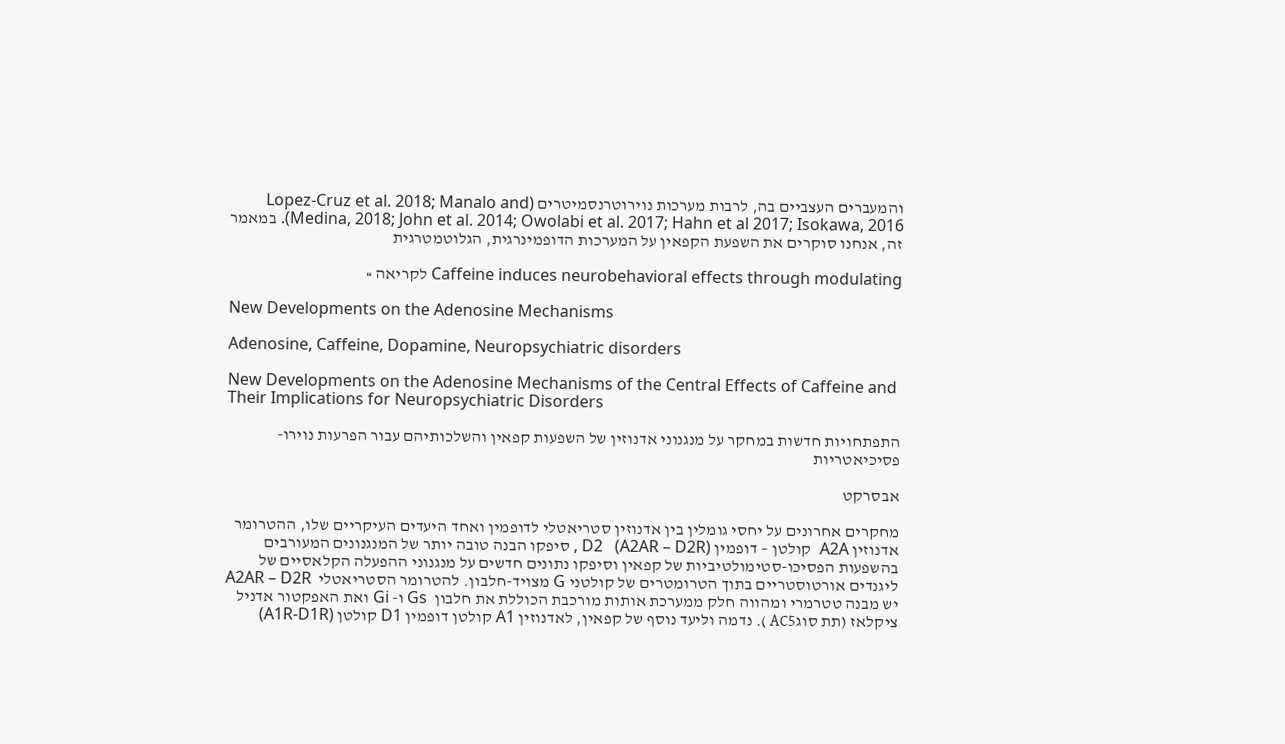והמעברים העצביים בה, לרבות מערכות נוירוטרנסמיטרים (Lopez-Cruz et al. 2018; Manalo and Medina, 2018; John et al. 2014; Owolabi et al. 2017; Hahn et al 2017; Isokawa, 2016). במאמר זה, אנחנו סוקרים את השפעת הקפאין על המערכות הדופמינרגית, הגלוטמטרגית

Caffeine induces neurobehavioral effects through modulating לקריאה »

New Developments on the Adenosine Mechanisms

Adenosine, Caffeine, Dopamine, Neuropsychiatric disorders

New Developments on the Adenosine Mechanisms of the Central Effects of Caffeine and Their Implications for Neuropsychiatric Disorders

התפתחויות חדשות במחקר על מנגנוני אדנוזין של השפעות קפאין והשלכותיהם עבור הפרעות נוירו-פסיכיאטריות

אבסרקט

מחקרים אחרונים על יחסי גומלין בין אדנוזין סטריאטלי לדופמין ואחד היעדים העיקריים שלו, ההטרומר אדנוזין A2A  קולטן – דופמין D2   (A2AR – D2R) , סיפקו הבנה טובה יותר של המנגנונים המעורבים בהשפעות הפסיכו-סטימולטיביות של קפאין וסיפקו נתונים חדשים על מנגנוני ההפעלה הקלאסיים של ליגנדים אורטוסטריים בתוך הטרומטרים של קולטני G מצויד-חלבון. להטרומר הסטריאטלי  A2AR – D2R יש מבנה טטרמרי ומהווה חלק ממערכת אותות מורכבת הכוללת את חלבון  Gs ו- Gi ואת האפקטור אדניל ציקלאז (תת סוגAC5 ). נדמה וליעד נוסף של קפאין, לאדנוזין A1 קולטן דופמין D1 קולטן (A1R-D1R)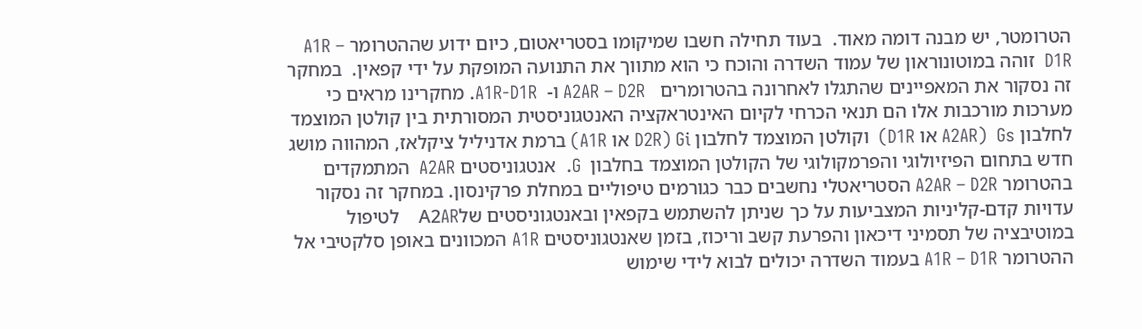הטרומטר, יש מבנה דומה מאוד.  בעוד תחילה חשבו שמיקומו בסטריאטום, כיום ידוע שההטרומר A1R – D1R  זוהה במוטונוראון של עמוד השדרה והוכח כי הוא מתווך את התנועה המופקת על ידי קפאין.  במחקר זה נסקור את המאפיינים שהתגלו לאחרונה בהטרומרים   A2AR – D2R ו-  A1R-D1R. מחקרינו מראים כי מערכות מורכבות אלו הם תנאי הכרחי לקיום האינטראקציה האנטגוניסטית המסורתית בין קולטן המוצמד לחלבון Gs  (A2AR או D1R)  וקולטן המוצמד לחלבון Gi (D2R או A1R) ברמת אדניליל ציקלאז, המהווה מושג חדש בתחום הפיזיולוגי והפרמקולוגי של הקולטן המוצמד בחלבון  G.  אנטגוניסטים A2AR  המתמקדים בהטרומר A2AR – D2R הסטריאטלי נחשבים כבר כגורמים טיפוליים במחלת פרקינסון. במחקר זה נסקור עדויות קדם-קליניות המצביעות על כך שניתן להשתמש בקפאין ובאנטגוניסטים שלA2AR    לטיפול במוטיבציה של תסמיני דיכאון והפרעת קשב וריכוז, בזמן שאנטגוניסטים A1R המכוונים באופן סלקטיבי אל ההטרומר A1R – D1R בעמוד השדרה יכולים לבוא לידי שימוש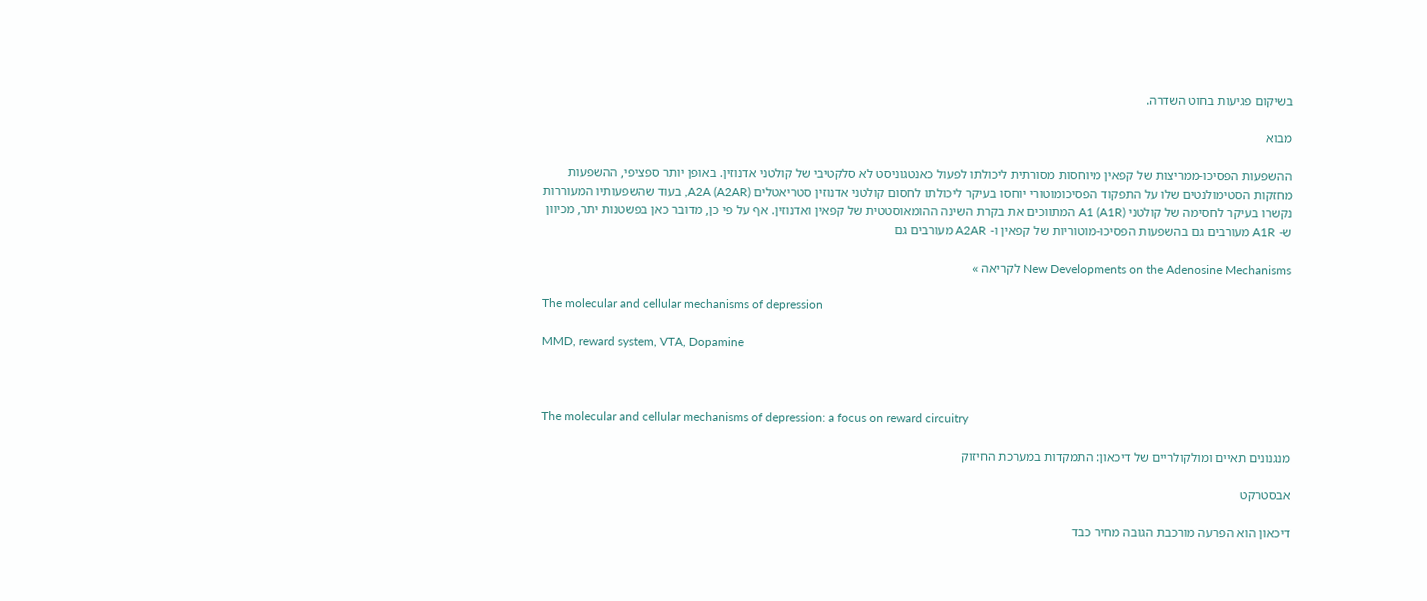בשיקום פגיעות בחוט השדרה.

מבוא

ההשפעות הפסיכו-ממריצות של קפאין מיוחסות מסורתית ליכולתו לפעול כאנטגוניסט לא סלקטיבי של קולטני אדנוזין. באופן יותר ספציפי, ההשפעות מחזקות הסטימולנטים שלו על התפקוד הפסיכומוטורי יוחסו בעיקר ליכולתו לחסום קולטני אדנוזין סטריאטלים A2A (A2AR), בעוד שהשפעותיו המעוררות נקשרו בעיקר לחסימה של קולטני A1 (A1R) המתווכים את בקרת השינה ההומאוסטטית של קפאין ואדנוזין. אף על פי כן, מדובר כאן בפשטנות יתר, מכיוון ש- A1R מעורבים גם בהשפעות הפסיכו-מוטוריות של קפאין ו- A2AR מעורבים גם

New Developments on the Adenosine Mechanisms לקריאה »

The molecular and cellular mechanisms of depression

MMD, reward system, VTA, Dopamine



The molecular and cellular mechanisms of depression: a focus on reward circuitry

מנגנונים תאיים ומולקולריים של דיכאון: התמקדות במערכת החיזוק

אבסטרקט

דיכאון הוא הפרעה מורכבת הגובה מחיר כבד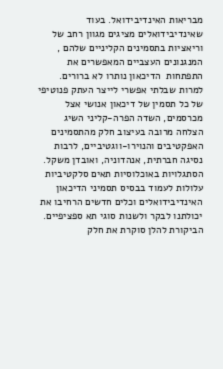מבריאות האינדיבידואל. בעוד שאינדיבידואלים מציגים מגוון רחב של וריאציות בתסמינים הקליניים שלהם , המנגנונים העצביים המאפשרים את התפתחות  הדיכאון נותרו לא ברורים. למרות שבלתי אפשרי לייצר העתק פנוטיפי של כל תסמין של דיכאון אנושי אצל מכרסמים, השדה הפרה-קליני השיג הצלחה מרובה בעיצוב חלק מהתסמינים האפקטיבים והנוירו-ווגטיביים, לרבות נסיגה חברתית, אנהדוניה, ואובדן משקל. הסתגלויות באוכלוסיות תאים סלקטיביות עלולות לעמוד בבסיס תסמיני הדיכאון האינדיבידואלים וכלים חדשים הרחיבו את יכולתנו לבקר ולשנות סוגי תא ספציפיים. הביקורת להלן סוקרת את חלק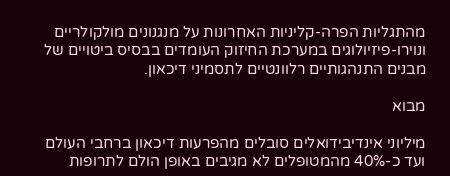מהתגליות הפרה-קליניות האחרונות על מנגנונים מולקולריים ונוירו-פיזיולוגים במערכת החיזוק העומדים בבסיס ביטויים של מבנים התנהגותיים רלוונטיים לתסמיני דיכאון.

מבוא

מיליוני אינדיבידואלים סובלים מהפרעות דיכאון ברחבי העולם ועד כ-40% מהמטופלים לא מגיבים באופן הולם לתרופות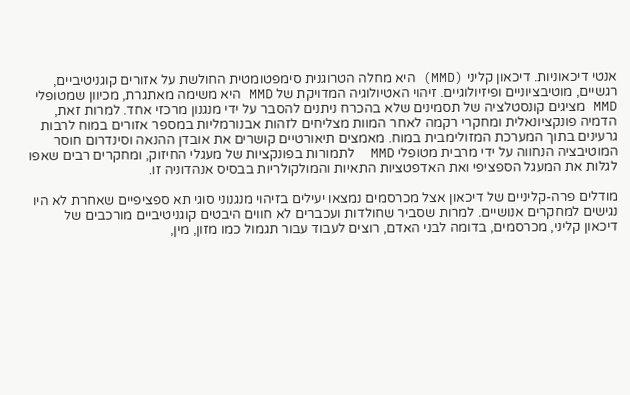אנטי דיכאוניות. דיכאון קליני (MMD) היא מחלה הטרוגנית סימפטומטית החולשת על אזורים קוגניטיביים, רגשיים, מוטיבציוניים ופיזיולוגיים. זיהוי האטיולוגיה המדויקת של MMD היא משימה מאתגרת, מכיוון שמטופלי MMD מציגים קונסטלציה של תסמינים שלא בהכרח ניתנים להסבר על ידי מנגנון מרכזי אחד. למרות זאת, הדמיה פונקציונאלית ומחקרי רקמה לאחר המוות מצליחים לזהות אבנורמליות במספר אזורים במוח לרבות גרעינים בתוך המערכת המזולימבית במוח. מאמצים תיאורטיים קושרים את אובדן ההנאה וסינדרום חוסר המוטיבציה הנחווה על ידי מרבית מטופלי MMD  לתמורות בפונקציות של מעגלי החיזוק, ומחקרים רבים שאפו לגלות את המעגל הספציפי ואת האדפטציות התאיות והמולקולריות בבסיס אנהדוניה זו.

מודלים פרה-קליניים של דיכאון אצל מכרסמים נמצאו יעילים בזיהוי מנגנוני סוגי תא ספציפיים שאחרת לא היו נגישים למחקרים אנושיים. למרות שסביר שחולדות ועכברים לא חווים היבטים קוגניטיביים מורכבים של דיכאון קליני, מכרסמים, בדומה לבני האדם, רוצים לעבוד עבור תגמול כמו מזון, מין,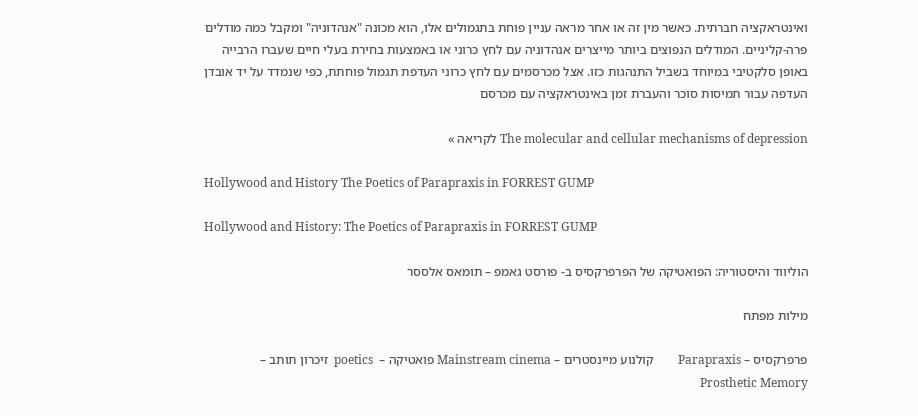ואינטראקציה חברתית. כאשר מין זה או אחר מראה עניין פוחת בתגמולים אלו, הוא מכונה "אנהדוניה" ומקבל כמה מודלים פרה-קליניים. המודלים הנפוצים ביותר מייצרים אנהדוניה עם לחץ כרוני או באמצעות בחירת בעלי חיים שעברו הרבייה באופן סלקטיבי במיוחד בשביל התנהגות כזו. אצל מכרסמים עם לחץ כרוני העדפת תגמול פוחתת, כפי שנמדד על יד אובדן העדפה עבור תמיסות סוכר והעברת זמן באינטראקציה עם מכרסם

The molecular and cellular mechanisms of depression לקריאה »

Hollywood and History The Poetics of Parapraxis in FORREST GUMP

Hollywood and History: The Poetics of Parapraxis in FORREST GUMP

הוליווד והיסטוריה: הפואטיקה של הפרפרקסיס ב- פורסט גאמפ – תומאס אלססר

מילות מפתח

פרפרקסיס – Parapraxis        קולנוע מיינסטרים – Mainstream cinema פואטיקה –  poetics  זיכרון תותב – Prosthetic Memory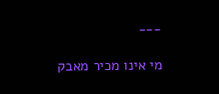___

מי אינו מכיר מאבק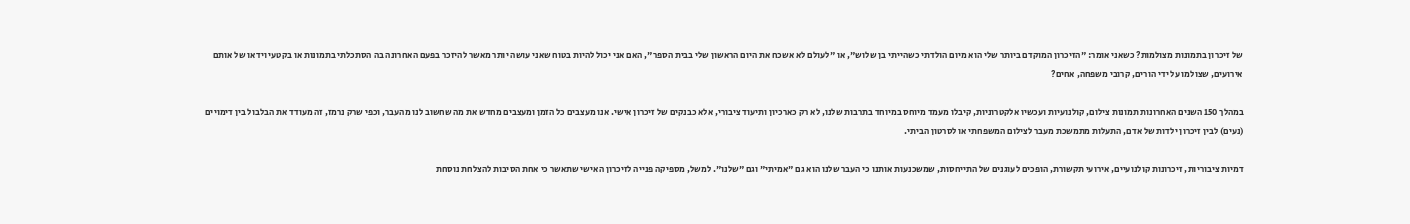של זיכרון בתמונות מצולמות? כשאני אומר: "הזיכרון המוקדם ביותר שלי הוא מיום הולדתי כשהייתי בן שלוש", או "לעולם לא אשכח את היום הראשון שלי בבית הספר", האם אני יכול להיות בטוח שאני עושה יותר מאשר להיזכר בפעם האחרונה בה הסתכלתי בתמונות או בקטעי וידאו של אותם אירועים, שצולמו על ידי הורים, קרובי משפחה, אחים?

במהלך 150 השנים האחרונות תמונות צילום, קולנועיות ועכשיו אלקטרוניות, קיבלו מעמד מיוחס במיוחד בתרבות שלנו, לא רק כארכיון ותיעוד ציבורי, אלא כבנקים של זיכרון אישי. אנו מעצבים כל הזמן ומעצבים מחדש את מה שחשוב לנו מהעבר, וכפי שרק נרמז, זה מעודד את הבלבול בין דימויים (נעים) לבין זיכרון ילדות של אדם, התעלות מתמשכת מעבר לצילום המשפחתי או לסרטון הביתי.

דמיות ציבוריות, זיכרונות קולנועיים, אירועי תקשורת, הופכים לעוגנים של התייחסות, שמשכנעות אותנו כי העבר שלנו הוא גם "אמיתי" וגם "שלנו". למשל, מספיקה פנייה לזיכרון האישי שתאשר כי אחת הסיבות להצלחת נוסחת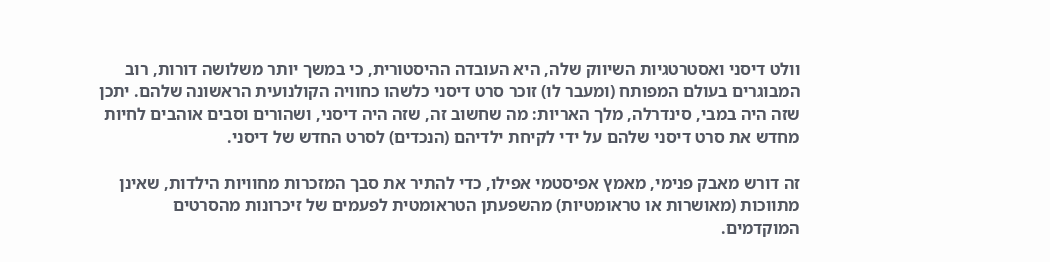וולט דיסני ואסטרטגיות השיווק שלה, היא העובדה ההיסטורית, כי במשך יותר משלושה דורות, רוב המבוגרים בעולם המפותח (ומעבר לו) זוכר סרט דיסני כלשהו כחוויה הקולנועית הראשונה שלהם. יתכן שזה היה במבי, סינדרלה, מלך האריות: מה שחשוב זה, שזה היה דיסני, ושהורים וסבים אוהבים לחיות מחדש את סרט דיסני שלהם על ידי לקיחת ילדיהם (הנכדים) לסרט החדש של דיסני.

זה דורש מאבק פנימי, מאמץ אפיסטמי אפילו, כדי להתיר את סבך המזכרות מחוויות הילדות, שאינן מתווכות (מאושרות או טראומטיות) מהשפעתן הטראומטית לפעמים של זיכרונות מהסרטים המוקדמים.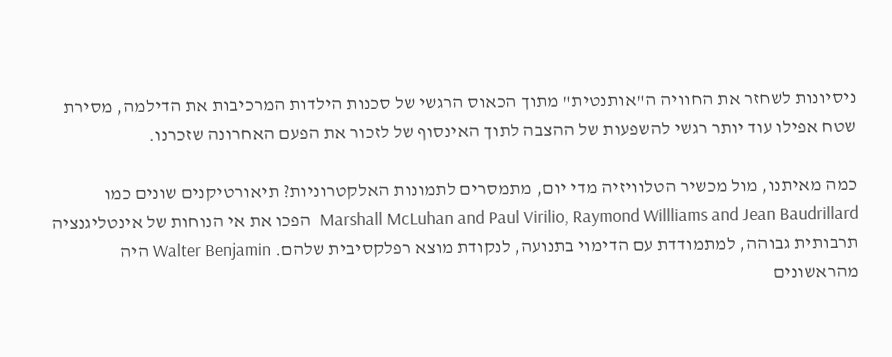ניסיונות לשחזר את החוויה ה"אותנטית" מתוך הכאוס הרגשי של סכנות הילדות המרכיבות את הדילמה, מסירת שטח אפילו עוד יותר רגשי להשפעות של ההצבה לתוך האינסוף של לזכור את הפעם האחרונה שזכרנו.

כמה מאיתנו, מול מכשיר הטלוויזיה מדי יום, מתמסרים לתמונות האלקטרוניות? תיאורטיקנים שונים כמו Marshall McLuhan and Paul Virilio, Raymond Willliams and Jean Baudrillard  הפכו את אי הנוחות של אינטליגנציה תרבותית גבוהה, למתמודדת עם הדימוי בתנועה, לנקודת מוצא רפלקסיבית שלהם. Walter Benjamin היה מהראשונים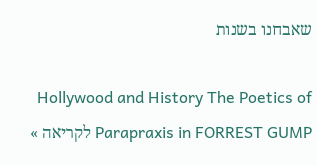שאבחנו בשנות

Hollywood and History The Poetics of Parapraxis in FORREST GUMP לקריאה »